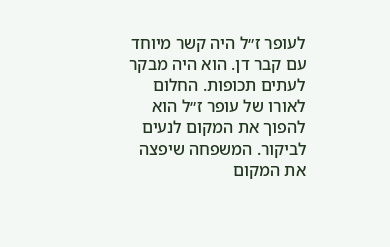לעופר ז״ל היה קשר מיוחד עם קבר דן. הוא היה מבקר לעתים תכופות. החלום לאורו של עופר ז״ל הוא להפוך את המקום לנעים לביקור. המשפחה שיפצה את המקום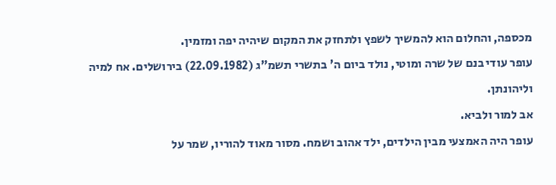מכספה, והחלום הוא להמשיך לשפץ ולתחזק את המקום שיהיה יפה ומזמין.
עופר עודי בנם של שרה ומוטי, נולד ביום ה' בתשרי תשמ"ג (22.09.1982) בירושלים. אח למיה וליהונתן.
אב למור ולביא.
עופר היה האמצעי מבין הילדים, ילד אהוב ושמח. מסור מאוד להוריו, שמר על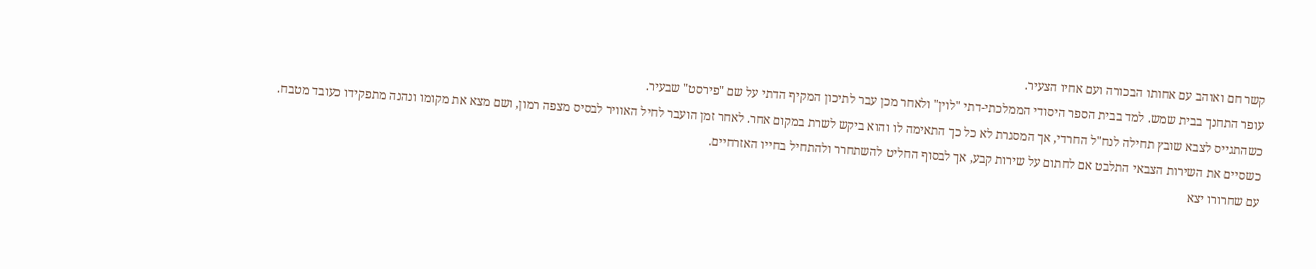קשר חם ואוהב עם אחותו הבכורה ועם אחיו הצעיר.
עופר התחנך בבית שמש. למד בבית הספר היסודי הממלכתי-דתי "לוין" ולאחר מכן עבר לתיכון המקיף הדתי על שם "פירסט" שבעיר.
כשהתגייס לצבא שובץ תחילה לנח"ל החרדי, אך המסגרת לא כל כך התאימה לו והוא ביקש לשרת במקום אחר. לאחר זמן הועבר לחיל האוויר לבסיס מצפה רמון, ושם מצא את מקומו ונהנה מתפקידו כעובד מטבח. כשסיים את השירות הצבאי התלבט אם לחתום על שירות קבע, אך לבסוף החליט להשתחרר ולהתחיל בחייו האזרחיים.
עם שחרורו יצא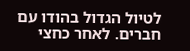לטיול הגדול בהודו עם חברים. לאחר כחצי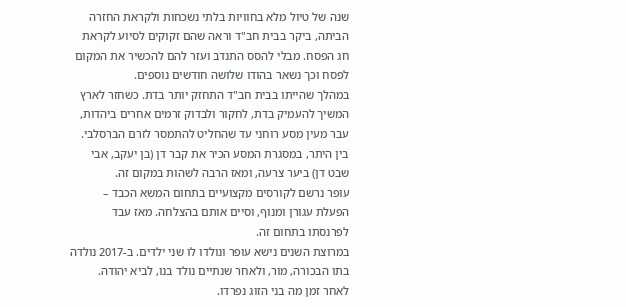שנה של טיול מלא בחוויות בלתי נשכחות ולקראת החזרה הביתה, ביקר בבית חב"ד וראה שהם זקוקים לסיוע לקראת חג הפסח. מבלי להסס התנדב ועזר להם להכשיר את המקום לפסח וכך נשאר בהודו שלושה חודשים נוספים.
במהלך שהייתו בבית חב"ד התחזק יותר בדת. כשחזר לארץ המשיך להעמיק בדת, לחקור ולבדוק זרמים אחרים ביהדות, עבר מעין מסע רוחני עד שהחליט להתמסר לזרם הברסלבי. בין היתר, במסגרת המסע הכיר את קבר דן (בן יעקב, אבי שבט דן) ביער צרעה, ומאז הרבה לשהות במקום זה.
עופר נרשם לקורסים מקצועיים בתחום המשא הכבד – הפעלת עגורן ומנוף, וסיים אותם בהצלחה. מאז עבד לפרנסתו בתחום זה.
במרוצת השנים נישא עופר ונולדו לו שני ילדים. ב-2017 נולדה בתו הבכורה, מור, ולאחר שנתיים נולד בנו, לביא יהודה. לאחר זמן מה בני הזוג נפרדו.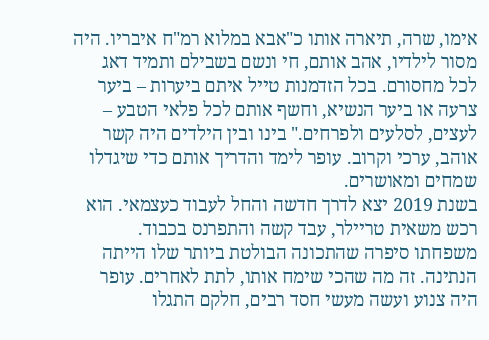אימו, שרה, תיארה אותו כ"אבא במלוא רמ"ח איבריו. היה מסור לילדיו, אהב אותם, חי ונשם בשבילם ותמיד דאג לכל מחסורם. בכל הזדמנות טייל איתם ביערות – ביער צרעה או ביער הנשיא, וחשף אותם לכל פלאי הטבע – לעצים, לסלעים ולפרחים." בינו ובין הילדים היה קשר אוהב, ערכי וקרוב. עופר לימד והדריך אותם כדי שיגדלו שמחים ומאושרים.
בשנת 2019 יצא לדרך חדשה והחל לעבוד כעצמאי. הוא רכש משאית טריילר, עבד קשה והתפרנס בכבוד.
משפחתו סיפרה שהתכונה הבולטת ביותר שלו הייתה הנתינה. זה מה שהכי שימח אותו, לתת לאחרים. עופר היה צנוע ועשה מעשי חסד רבים, חלקם התגלו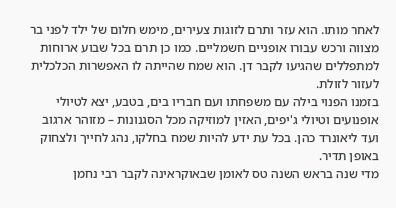לאחר מותו. הוא עזר ותרם לזוגות צעירים, מימש חלום של ילד לפני בר מצווה ורכש עבורו אופניים חשמליים. כמו כן תרם בכל שבוע ארוחות למתפללים שהגיעו לקבר דן. הוא שמח שהייתה לו האפשרות הכלכלית לעזור לזולת.
בזמנו הפנוי בילה עם משפחתו ועם חבריו בים, בטבע, יצא לטיולי אופנועים וטיולי ג'יפים, האזין למוזיקה מכל הסגנונות – מזוהר ארגוב ועד ליאונרד כהן. בכל עת ידע להיות שמח בחלקו, נהג לחייך ולצחוק באופן תדיר.
מדי שנה בראש השנה טס לאומן שבאוקראינה לקבר רבי נחמן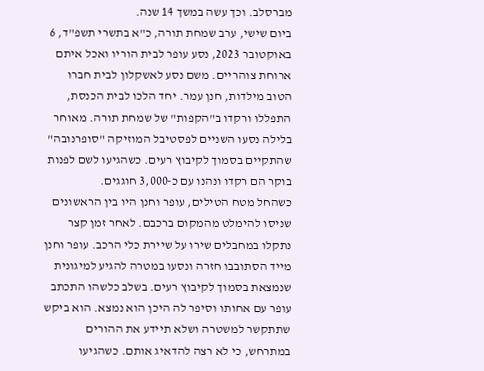מברסלב. וכך עשה במשך 14 שנה.
ביום שישי, ערב שמחת תורה, כ"א בתשרי תשפ"ד, 6 באוקטובר 2023, נסע עופר לבית הוריו ואכל איתם ארוחת צוהריים. משם נסע לאשקלון לבית חברו הטוב מילדות, חנן עמר. יחד הלכו לבית הכנסת, התפללו ורקדו ב"הקפות" של שמחת תורה. מאוחר בלילה נסעו השניים לפסטיבל המוזיקה "סופרנובה" שהתקיים בסמוך לקיבוץ רעים. כשהגיעו לשם לפנות בוקר הם רקדו ונהנו עם כ-3,000 חוגגים.
כשהחל מטח הטילים, עופר וחנן היו בין הראשונים שניסו להימלט מהמקום ברכבם. לאחר זמן קצר נתקלו במחבלים שירו על שיירת כלי הרכב. עופר וחנן מייד הסתובבו חזרה ונסעו במטרה להגיע למיגונית שנמצאת בסמוך לקיבוץ רעים. בשלב כלשהו התכתב עופר עם אחותו וסיפר לה היכן הוא נמצא. הוא ביקש שתתקשר למשטרה ושלא תיידע את ההורים במתרחש, כי לא רצה להדאיג אותם. כשהגיעו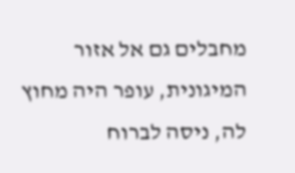מחבלים גם אל אזור המיגונית, עופר היה מחוץ לה, ניסה לברוח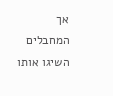אך המחבלים השיגו אותו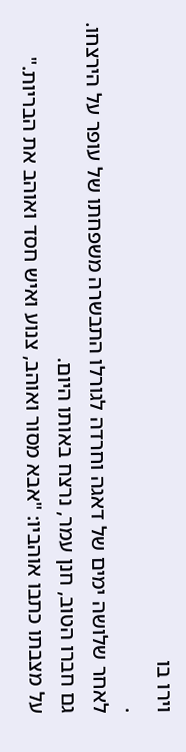וירו בו
.
לאחר שלושה ימים של דאגה וחרדה לגורלו התבשרה משפחתו של עופר על הירצחו. גם חברו הטוב, חנן עמר, נרצח באותו היום.
על מצבתו כתבו אוהביו: "אבא מסור ואוהב, צנוע ואיש חסד ואוהב את הבריות."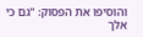והוסיפו את הפסוק: "גם כי אלך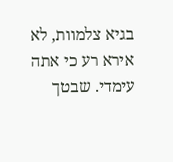בגיא צלמוות, לא אירא רע כי אתה עימדי. שבטך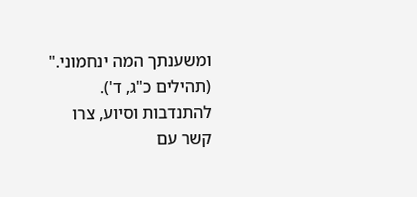ומשענתך המה ינחמוני." (תהילים כ"ג, ד').
להתנדבות וסיוע, צרו קשר עם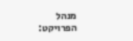מנהל הפרויקט: